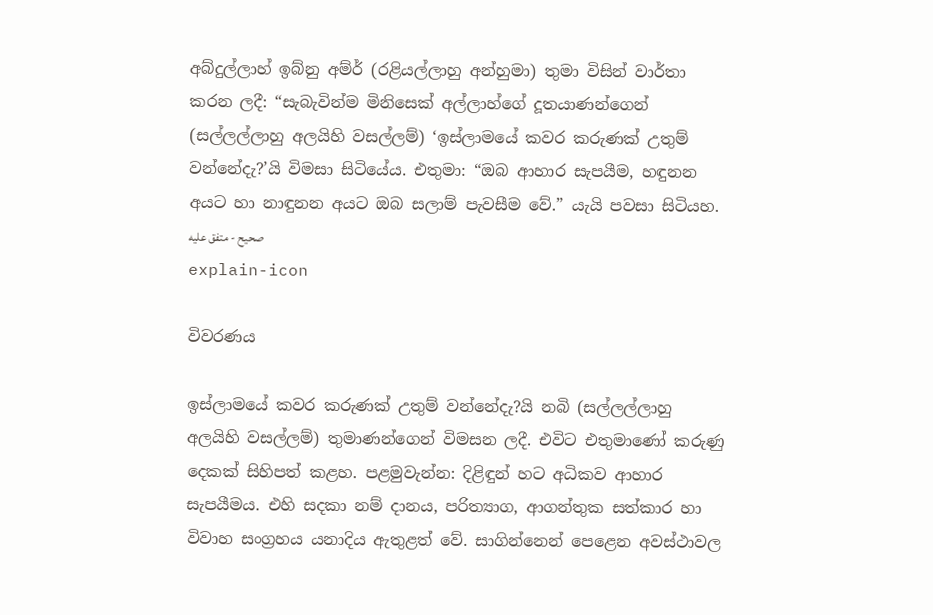අබ්දුල්ලාහ් ඉබ්නු අම්ර් (රළියල්ලාහු අන්හුමා) තුමා විසින් වාර්තා කරන ලදී: “සැබැවින්ම මිනිසෙක් අල්ලාහ්ගේ දූතයාණන්ගෙන් (සල්ලල්ලාහු අලයිහි වසල්ලම්) ‘ඉස්ලාමයේ කවර කරුණක් උතුම් වන්නේදැ?’යි විමසා සිටියේය. එතුමා: “ඔබ ආහාර සැපයීම, හඳුනන අයට හා නාඳුනන අයට ඔබ සලාම් පැවසීම වේ.” යැයි පවසා සිටියහ. صحيح - متفق عليه
explain-icon

විවරණය

ඉස්ලාමයේ කවර කරුණක් උතුම් වන්නේදැ?යි නබි (සල්ලල්ලාහු අලයිහි වසල්ලම්) තුමාණන්ගෙන් විමසන ලදී. එවිට එතුමාණෝ කරුණු දෙකක් සිහිපත් කළහ. පළමුවැන්න: දිළිඳුන් හට අධිකව ආහාර සැපයීමය. එහි සදකා නම් දානය, පරිත්‍යාග, ආගන්තුක සත්කාර හා විවාහ සංග්‍රහය යනාදිය ඇතුළත් වේ. සාගින්නෙන් පෙළෙන අවස්ථාවල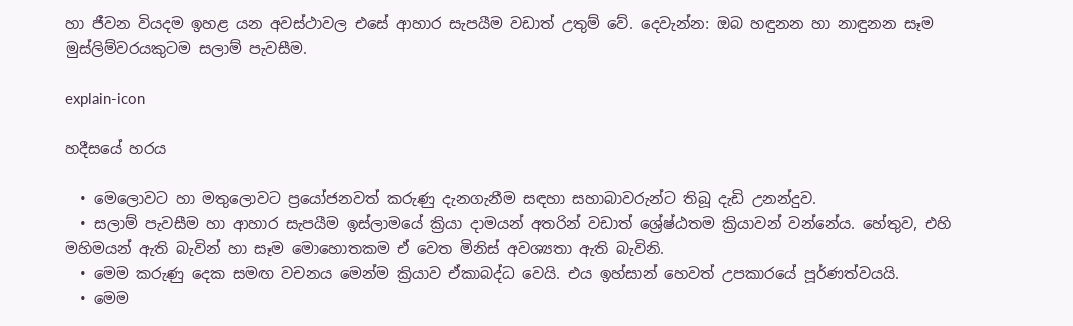හා ජීවන වියදම ඉහළ යන අවස්ථාවල එසේ ආහාර සැපයීම වඩාත් උතුම් වේ. දෙවැන්න: ඔබ හඳුනන හා නාඳුනන සෑම මුස්ලිම්වරයකුටම සලාම් පැවසීම.

explain-icon

හදීසයේ හරය

  • මෙලොවට හා මතුලොවට ප්‍රයෝජනවත් කරුණු දැනගැනීම සඳහා සහාබාවරුන්ට තිබූ දැඩි උනන්දුව.
  • සලාම් පැවසීම හා ආහාර සැපයීම ඉස්ලාමයේ ක්‍රියා දාමයන් අතරින් වඩාත් ශ්‍රේෂ්ඨතම ක්‍රියාවන් වන්නේය. හේතුව, එහි මහිමයන් ඇති බැවින් හා සෑම මොහොතකම ඒ වෙත මිනිස් අවශ්‍යතා ඇති බැවිනි.
  • මෙම කරුණු දෙක සමඟ වචනය මෙන්ම ක්‍රියාව ඒකාබද්ධ වෙයි. එය ඉහ්සාන් හෙවත් උපකාරයේ පූර්ණත්වයයි.
  • මෙම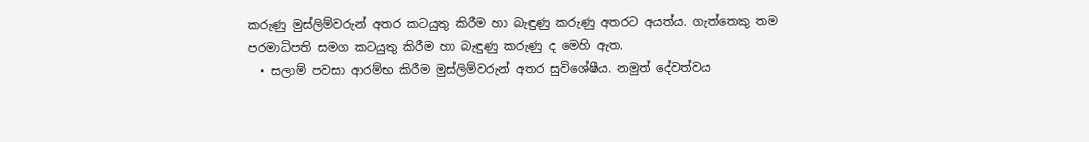කරුණු මුස්ලිම්වරුන් අතර කටයුතු කිරීම හා බැඳුණු කරුණු අතරට අයත්ය. ගැත්තෙකු තම පරමාධිපති සමග කටයුතු කිරීම හා බැඳුණු කරුණු ද මෙහි ඇත.
  • සලාම් පවසා ආරම්භ කිරීම මුස්ලිම්වරුන් අතර සුවිශේෂීය. නමුත් දේවත්වය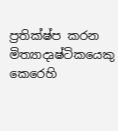ප්‍රතික්ෂ්ප කරන මිත්‍යාදෘෂ්ටිකයෙකු කෙරෙහි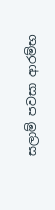සලාම් පවසා ආරම්භ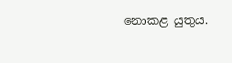නොකළ යුතුය.